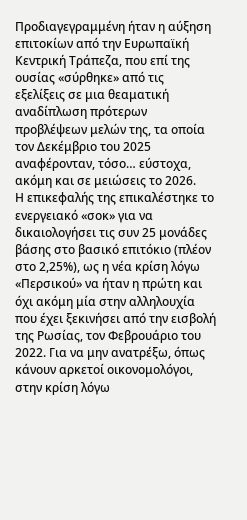Προδιαγεγραμμένη ήταν η αύξηση επιτοκίων από την Ευρωπαϊκή Κεντρική Τράπεζα, που επί της ουσίας «σύρθηκε» από τις εξελίξεις σε μια θεαματική αναδίπλωση πρότερων προβλέψεων μελών της, τα οποία τον Δεκέμβριο του 2025 αναφέρονταν, τόσο… εύστοχα, ακόμη και σε μειώσεις το 2026.
Η επικεφαλής της επικαλέστηκε το ενεργειακό «σοκ» για να δικαιολογήσει τις συν 25 μονάδες βάσης στο βασικό επιτόκιο (πλέον στο 2,25%), ως η νέα κρίση λόγω «Περσικού» να ήταν η πρώτη και όχι ακόμη μία στην αλληλουχία που έχει ξεκινήσει από την εισβολή της Ρωσίας, τον Φεβρουάριο του 2022. Για να μην ανατρέξω, όπως κάνουν αρκετοί οικονομολόγοι, στην κρίση λόγω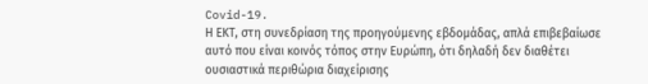Covid-19.
Η ΕΚΤ, στη συνεδρίαση της προηγούμενης εβδομάδας, απλά επιβεβαίωσε αυτό που είναι κοινός τόπος στην Ευρώπη, ότι δηλαδή δεν διαθέτει ουσιαστικά περιθώρια διαχείρισης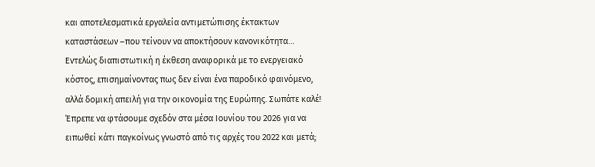και αποτελεσματικά εργαλεία αντιμετώπισης έκτακτων καταστάσεων –που τείνουν να αποκτήσουν κανονικότητα…
Εντελώς διαπιστωτική η έκθεση αναφορικά με το ενεργειακό κόστος, επισημαίνοντας πως δεν είναι ένα παροδικό φαινόμενο, αλλά δομική απειλή για την οικονομία της Ευρώπης. Σωπάτε καλέ! Έπρεπε να φτάσουμε σχεδόν στα μέσα Ιουνίου του 2026 για να ειπωθεί κάτι παγκοίνως γνωστό από τις αρχές του 2022 και μετά;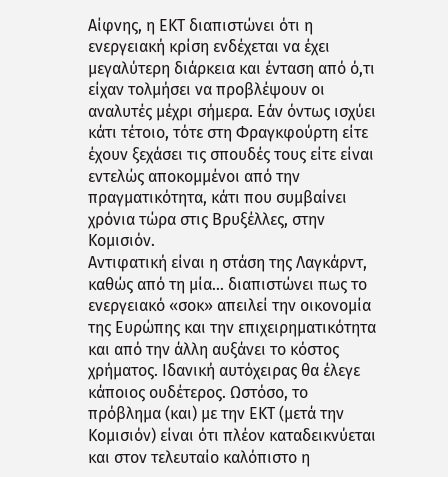Αίφνης, η ΕΚΤ διαπιστώνει ότι η ενεργειακή κρίση ενδέχεται να έχει μεγαλύτερη διάρκεια και ένταση από ό,τι είχαν τολμήσει να προβλέψουν οι αναλυτές μέχρι σήμερα. Εάν όντως ισχύει κάτι τέτοιο, τότε στη Φραγκφούρτη είτε έχουν ξεχάσει τις σπουδές τους είτε είναι εντελώς αποκομμένοι από την πραγματικότητα, κάτι που συμβαίνει χρόνια τώρα στις Βρυξέλλες, στην Κομισιόν.
Αντιφατική είναι η στάση της Λαγκάρντ, καθώς από τη μία… διαπιστώνει πως το ενεργειακό «σοκ» απειλεί την οικονομία της Ευρώπης και την επιχειρηματικότητα και από την άλλη αυξάνει το κόστος χρήματος. Ιδανική αυτόχειρας θα έλεγε κάποιος ουδέτερος. Ωστόσο, το πρόβλημα (και) με την ΕΚΤ (μετά την Κομισιόν) είναι ότι πλέον καταδεικνύεται και στον τελευταίο καλόπιστο η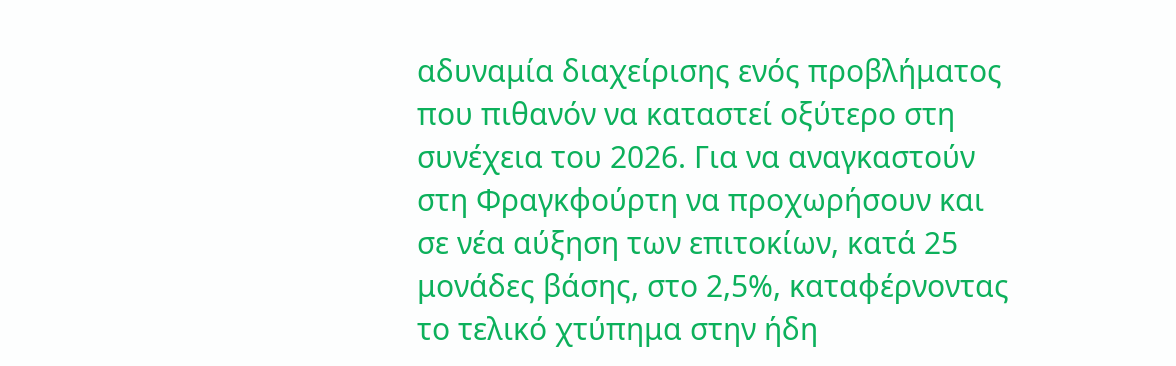αδυναμία διαχείρισης ενός προβλήματος που πιθανόν να καταστεί οξύτερο στη συνέχεια του 2026. Για να αναγκαστούν στη Φραγκφούρτη να προχωρήσουν και σε νέα αύξηση των επιτοκίων, κατά 25 μονάδες βάσης, στο 2,5%, καταφέρνοντας το τελικό χτύπημα στην ήδη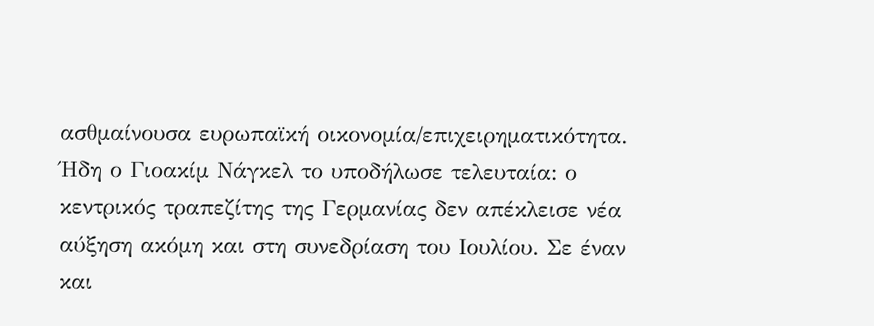ασθμαίνουσα ευρωπαϊκή οικονομία/επιχειρηματικότητα.
Ήδη ο Γιοακίμ Νάγκελ το υποδήλωσε τελευταία: ο κεντρικός τραπεζίτης της Γερμανίας δεν απέκλεισε νέα αύξηση ακόμη και στη συνεδρίαση του Ιουλίου. Σε έναν και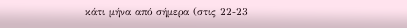κάτι μήνα από σήμερα (στις 22-23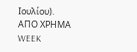Ιουλίου).
AΠΟ ΧΡΗΜΑ WEEK